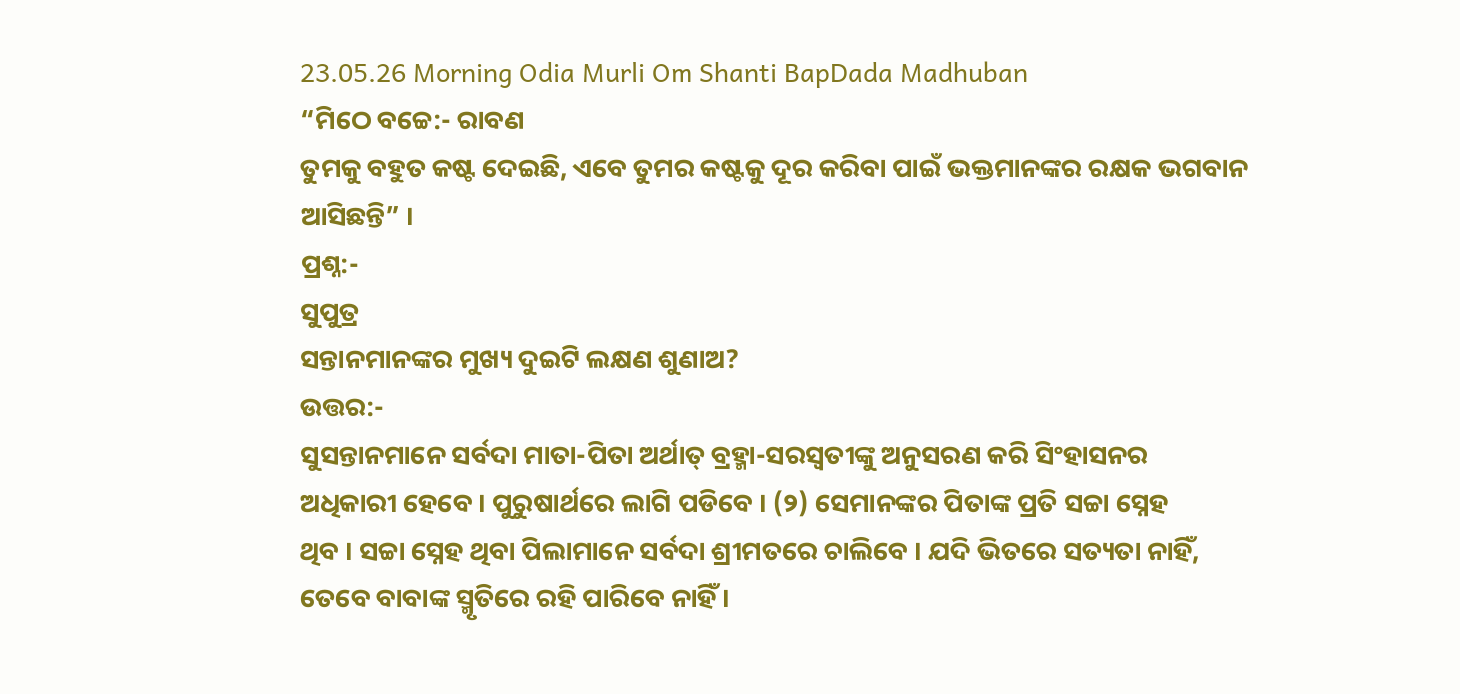23.05.26 Morning Odia Murli Om Shanti BapDada Madhuban
“ମିଠେ ବଚ୍ଚେ:- ରାବଣ
ତୁମକୁ ବହୁତ କଷ୍ଟ ଦେଇଛି, ଏବେ ତୁମର କଷ୍ଟକୁ ଦୂର କରିବା ପାଇଁ ଭକ୍ତମାନଙ୍କର ରକ୍ଷକ ଭଗବାନ
ଆସିଛନ୍ତି” ।
ପ୍ରଶ୍ନ:-
ସୁପୁତ୍ର
ସନ୍ତାନମାନଙ୍କର ମୁଖ୍ୟ ଦୁଇଟି ଲକ୍ଷଣ ଶୁଣାଅ?
ଉତ୍ତର:-
ସୁସନ୍ତାନମାନେ ସର୍ବଦା ମାତା-ପିତା ଅର୍ଥାତ୍ ବ୍ରହ୍ମା-ସରସ୍ୱତୀଙ୍କୁ ଅନୁସରଣ କରି ସିଂହାସନର
ଅଧିକାରୀ ହେବେ । ପୁରୁଷାର୍ଥରେ ଲାଗି ପଡିବେ । (୨) ସେମାନଙ୍କର ପିତାଙ୍କ ପ୍ରତି ସଚ୍ଚା ସ୍ନେହ
ଥିବ । ସଚ୍ଚା ସ୍ନେହ ଥିବା ପିଲାମାନେ ସର୍ବଦା ଶ୍ରୀମତରେ ଚାଲିବେ । ଯଦି ଭିତରେ ସତ୍ୟତା ନାହିଁ,
ତେବେ ବାବାଙ୍କ ସ୍ମୃତିରେ ରହି ପାରିବେ ନାହିଁ ।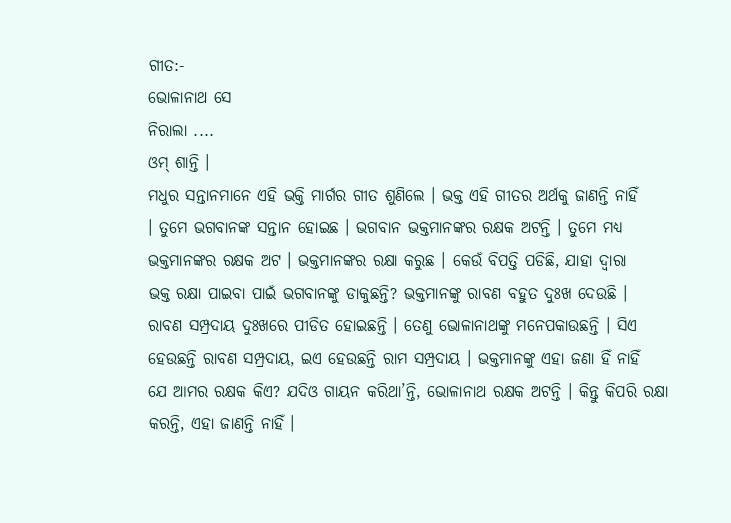ଗୀତ:-
ଭୋଳାନାଥ ସେ
ନିରାଲା ....
ଓମ୍ ଶାନ୍ତି ।
ମଧୁର ସନ୍ତାନମାନେ ଏହି ଭକ୍ତି ମାର୍ଗର ଗୀତ ଶୁଣିଲେ । ଭକ୍ତ ଏହି ଗୀତର ଅର୍ଥକୁ ଜାଣନ୍ତି ନାହିଁ
। ତୁମେ ଭଗବାନଙ୍କ ସନ୍ତାନ ହୋଇଛ । ଭଗବାନ ଭକ୍ତମାନଙ୍କର ରକ୍ଷକ ଅଟନ୍ତି । ତୁମେ ମଧ୍ୟ
ଭକ୍ତମାନଙ୍କର ରକ୍ଷକ ଅଟ । ଭକ୍ତମାନଙ୍କର ରକ୍ଷା କରୁଛ । କେଉଁ ବିପତ୍ତି ପଡିଛି, ଯାହା ଦ୍ୱାରା
ଭକ୍ତ ରକ୍ଷା ପାଇବା ପାଇଁ ଭଗବାନଙ୍କୁ ଡାକୁଛନ୍ତି? ଭକ୍ତମାନଙ୍କୁ ରାବଣ ବହୁତ ଦୁଃଖ ଦେଉଛି ।
ରାବଣ ସମ୍ପ୍ରଦାୟ ଦୁଃଖରେ ପୀଡିତ ହୋଇଛନ୍ତି । ତେଣୁ ଭୋଳାନାଥଙ୍କୁ ମନେପକାଉଛନ୍ତି । ସିଏ
ହେଉଛନ୍ତି ରାବଣ ସମ୍ପ୍ରଦାୟ, ଇଏ ହେଉଛନ୍ତି ରାମ ସମ୍ପ୍ରଦାୟ । ଭକ୍ତମାନଙ୍କୁ ଏହା ଜଣା ହିଁ ନାହିଁ
ଯେ ଆମର ରକ୍ଷକ କିଏ? ଯଦିଓ ଗାୟନ କରିଥା’ନ୍ତି, ଭୋଳାନାଥ ରକ୍ଷକ ଅଟନ୍ତି । କିନ୍ତୁ କିପରି ରକ୍ଷା
କରନ୍ତି, ଏହା ଜାଣନ୍ତି ନାହିଁ ।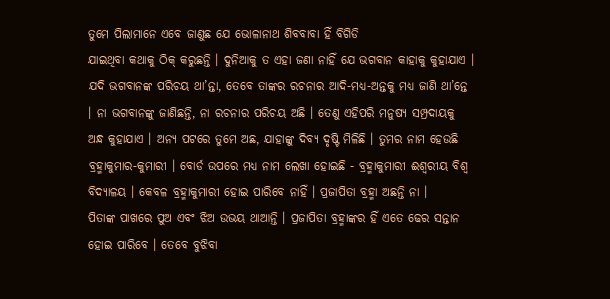ତୁମେ ପିଲାମାନେ ଏବେ ଜାଣୁଛ ଯେ ଭୋଳାନାଥ ଶିବବାବା ହିଁ ବିଗିଡି
ଯାଇଥିବା କଥାକୁ ଠିକ୍ କରୁଛନ୍ତି । ଦୁନିଆକୁ ତ ଏହା ଜଣା ନାହିଁ ଯେ ଭଗବାନ କାହାକୁ କୁହାଯାଏ ।
ଯଦି ଭଗବାନଙ୍କ ପରିଚୟ ଥା’ନ୍ତା, ତେବେ ତାଙ୍କର ରଚନାର ଆଦି-ମଧ୍ୟ-ଅନ୍ତକୁ ମଧ୍ୟ ଜାଣି ଥା’ନ୍ତେ
। ନା ଭଗବାନଙ୍କୁ ଜାଣିଛନ୍ତି, ନା ରଚନାର ପରିଚୟ ଅଛି । ତେଣୁ ଏହିପରି ମନୁଷ୍ୟ ସମ୍ପ୍ରଦାୟକୁ
ଅନ୍ଧ କୁହାଯାଏ । ଅନ୍ୟ ପଟରେ ତୁମେ ଅଛ, ଯାହାଙ୍କୁ ଦିବ୍ୟ ଦୃଷ୍ଟି ମିଳିଛି । ତୁମର ନାମ ହେଉଛି
ବ୍ରହ୍ମାକୁମାର-କୁମାରୀ । ବୋର୍ଡ ଉପରେ ମଧ୍ୟ ନାମ ଲେଖା ହୋଇଛି - ବ୍ରହ୍ମାକୁମାରୀ ଈଶ୍ୱରୀୟ ବିଶ୍ୱ
ବିଦ୍ୟାଳୟ । କେବଳ ବ୍ରହ୍ମାକୁମାରୀ ହୋଇ ପାରିବେ ନାହିଁ । ପ୍ରଜାପିତା ବ୍ରହ୍ମା ଅଛନ୍ତି ନା ।
ପିତାଙ୍କ ପାଖରେ ପୁଅ ଏବଂ ଝିଅ ଉଭୟ ଥାଆନ୍ତି । ପ୍ରଜାପିତା ବ୍ରହ୍ମାଙ୍କର ହିଁ ଏତେ ଢେର ସନ୍ତାନ
ହୋଇ ପାରିବେ । ତେବେ ବୁଝିବା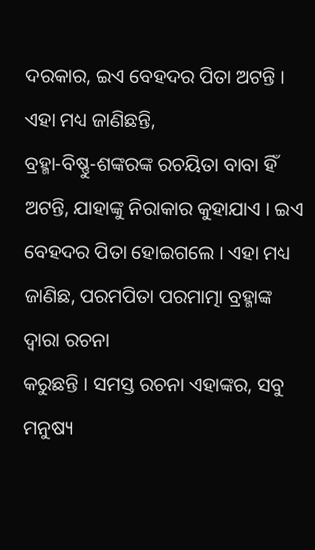ଦରକାର, ଇଏ ବେହଦର ପିତା ଅଟନ୍ତି । ଏହା ମଧ୍ୟ ଜାଣିଛନ୍ତି,
ବ୍ରହ୍ମା-ବିଷ୍ଣୁ-ଶଙ୍କରଙ୍କ ରଚୟିତା ବାବା ହିଁ ଅଟନ୍ତି, ଯାହାଙ୍କୁ ନିରାକାର କୁହାଯାଏ । ଇଏ
ବେହଦର ପିତା ହୋଇଗଲେ । ଏହା ମଧ୍ୟ ଜାଣିଛ, ପରମପିତା ପରମାତ୍ମା ବ୍ରହ୍ମାଙ୍କ ଦ୍ୱାରା ରଚନା
କରୁଛନ୍ତି । ସମସ୍ତ ରଚନା ଏହାଙ୍କର, ସବୁ ମନୁଷ୍ୟ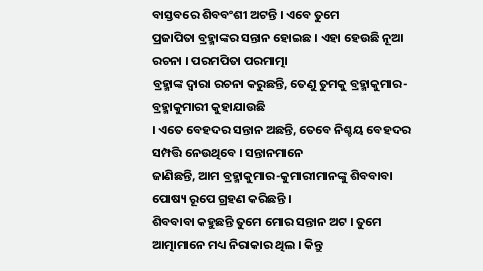ବାସ୍ତବରେ ଶିବବଂଶୀ ଅଟନ୍ତି । ଏବେ ତୁମେ
ପ୍ରଜାପିତା ବ୍ରହ୍ମାଙ୍କର ସନ୍ତାନ ହୋଇଛ । ଏହା ହେଉଛି ନୂଆ ରଚନା । ପରମପିତା ପରମାତ୍ମା
ବ୍ରହ୍ମାଙ୍କ ଦ୍ୱାରା ରଚନା କରୁଛନ୍ତି, ତେଣୁ ତୁମକୁ ବ୍ରହ୍ମାକୁମାର-ବ୍ରହ୍ମାକୁମାରୀ କୁହାଯାଉଛି
। ଏତେ ବେହଦର ସନ୍ତାନ ଅଛନ୍ତି, ତେବେ ନିଶ୍ଚୟ ବେହଦର ସମ୍ପତ୍ତି ନେଉଥିବେ । ସନ୍ତାନମାନେ
ଜାଣିଛନ୍ତି, ଆମ ବ୍ରହ୍ମାକୁମାର-କୁମାରୀମାନଙ୍କୁ ଶିବବାବା ପୋଷ୍ୟ ରୂପେ ଗ୍ରହଣ କରିଛନ୍ତି ।
ଶିବବାବା କହୁଛନ୍ତି ତୁମେ ମୋର ସନ୍ତାନ ଅଟ । ତୁମେ ଆତ୍ମାମାନେ ମଧ୍ୟ ନିରାକାର ଥିଲ । କିନ୍ତୁ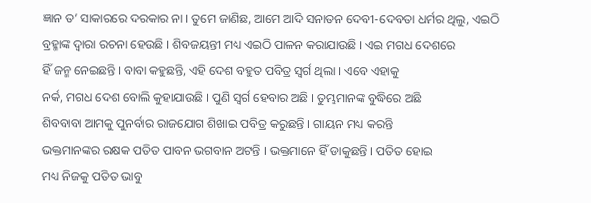ଜ୍ଞାନ ତ’ ସାକାରରେ ଦରକାର ନା । ତୁମେ ଜାଣିଛ, ଆମେ ଆଦି ସନାତନ ଦେବୀ-ଦେବତା ଧର୍ମର ଥିଲୁ, ଏଇଠି
ବ୍ରହ୍ମାଙ୍କ ଦ୍ୱାରା ରଚନା ହେଉଛି । ଶିବଜୟନ୍ତୀ ମଧ୍ୟ ଏଇଠି ପାଳନ କରାଯାଉଛି । ଏଇ ମଗଧ ଦେଶରେ
ହିଁ ଜନ୍ମ ନେଇଛନ୍ତି । ବାବା କହୁଛନ୍ତି, ଏହି ଦେଶ ବହୁତ ପବିତ୍ର ସ୍ୱର୍ଗ ଥିଲା । ଏବେ ଏହାକୁ
ନର୍କ, ମଗଧ ଦେଶ ବୋଲି କୁହାଯାଉଛି । ପୁଣି ସ୍ୱର୍ଗ ହେବାର ଅଛି । ତୁମ୍ଭମାନଙ୍କ ବୁଦ୍ଧିରେ ଅଛି
ଶିବବାବା ଆମକୁ ପୁନର୍ବାର ରାଜଯୋଗ ଶିଖାଇ ପବିତ୍ର କରୁଛନ୍ତି । ଗାୟନ ମଧ୍ୟ କରନ୍ତି
ଭକ୍ତମାନଙ୍କର ରକ୍ଷକ ପତିତ ପାବନ ଭଗବାନ ଅଟନ୍ତି । ଭକ୍ତମାନେ ହିଁ ଡାକୁଛନ୍ତି । ପତିତ ହୋଇ
ମଧ୍ୟ ନିଜକୁ ପତିତ ଭାବୁ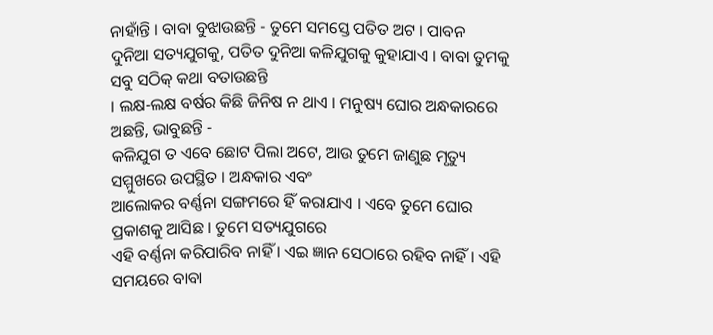ନାହାଁନ୍ତି । ବାବା ବୁଝାଉଛନ୍ତି - ତୁମେ ସମସ୍ତେ ପତିତ ଅଟ । ପାବନ
ଦୁନିଆ ସତ୍ୟଯୁଗକୁ, ପତିତ ଦୁନିଆ କଳିଯୁଗକୁ କୁହାଯାଏ । ବାବା ତୁମକୁ ସବୁ ସଠିକ୍ କଥା ବତାଉଛନ୍ତି
। ଲକ୍ଷ-ଲକ୍ଷ ବର୍ଷର କିଛି ଜିନିଷ ନ ଥାଏ । ମନୁଷ୍ୟ ଘୋର ଅନ୍ଧକାରରେ ଅଛନ୍ତି, ଭାବୁଛନ୍ତି -
କଳିଯୁଗ ତ ଏବେ ଛୋଟ ପିଲା ଅଟେ, ଆଉ ତୁମେ ଜାଣୁଛ ମୃତ୍ୟୁ ସମ୍ମୁଖରେ ଉପସ୍ଥିତ । ଅନ୍ଧକାର ଏବଂ
ଆଲୋକର ବର୍ଣ୍ଣନା ସଙ୍ଗମରେ ହିଁ କରାଯାଏ । ଏବେ ତୁମେ ଘୋର ପ୍ରକାଶକୁ ଆସିଛ । ତୁମେ ସତ୍ୟଯୁଗରେ
ଏହି ବର୍ଣ୍ଣନା କରିପାରିବ ନାହିଁ । ଏଇ ଜ୍ଞାନ ସେଠାରେ ରହିବ ନାହିଁ । ଏହି ସମୟରେ ବାବା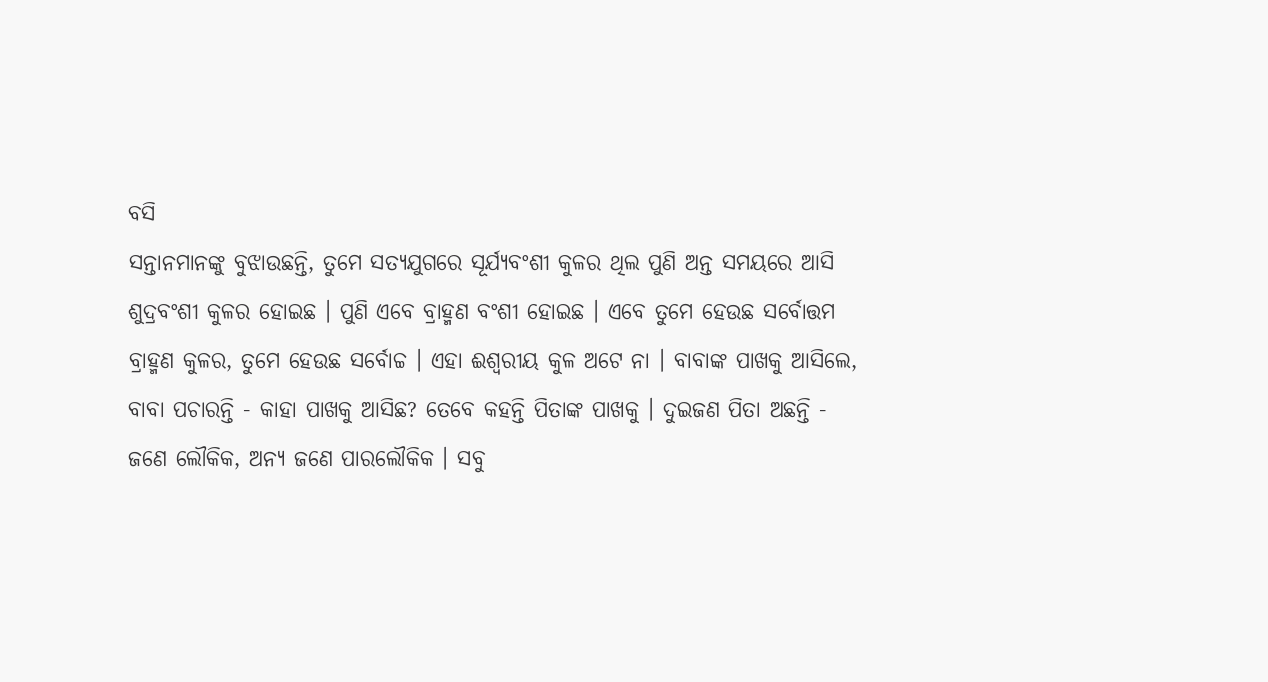ବସି
ସନ୍ତାନମାନଙ୍କୁ ବୁଝାଉଛନ୍ତି, ତୁମେ ସତ୍ୟଯୁଗରେ ସୂର୍ଯ୍ୟବଂଶୀ କୁଳର ଥିଲ ପୁଣି ଅନ୍ତ ସମୟରେ ଆସି
ଶୁଦ୍ରବଂଶୀ କୁଳର ହୋଇଛ । ପୁଣି ଏବେ ବ୍ରାହ୍ମଣ ବଂଶୀ ହୋଇଛ । ଏବେ ତୁମେ ହେଉଛ ସର୍ବୋତ୍ତମ
ବ୍ରାହ୍ମଣ କୁଳର, ତୁମେ ହେଉଛ ସର୍ବୋଚ୍ଚ । ଏହା ଈଶ୍ୱରୀୟ କୁଳ ଅଟେ ନା । ବାବାଙ୍କ ପାଖକୁ ଆସିଲେ,
ବାବା ପଚାରନ୍ତି - କାହା ପାଖକୁ ଆସିଛ? ତେବେ କହନ୍ତି ପିତାଙ୍କ ପାଖକୁ । ଦୁଇଜଣ ପିତା ଅଛନ୍ତି -
ଜଣେ ଲୌକିକ, ଅନ୍ୟ ଜଣେ ପାରଲୌକିକ । ସବୁ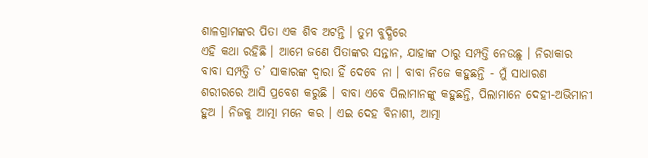ଶାଳଗ୍ରାମଙ୍କର ପିତା ଏକ ଶିବ ଅଟନ୍ତି । ତୁମ ବୁଦ୍ଧିରେ
ଏହି କଥା ରହିଛି । ଆମେ ଜଣେ ପିତାଙ୍କର ସନ୍ତାନ, ଯାହାଙ୍କ ଠାରୁ ସମ୍ପତ୍ତି ନେଉଛୁ । ନିରାକାର
ବାବା ସମ୍ପତ୍ତି ତ’ ସାକାରଙ୍କ ଦ୍ୱାରା ହିଁ ଦେବେ ନା । ବାବା ନିଜେ କହୁଛନ୍ତି - ମୁଁ ସାଧାରଣ
ଶରୀରରେ ଆସି ପ୍ରବେଶ କରୁଛି । ବାବା ଏବେ ପିଲାମାନଙ୍କୁ କହୁଛନ୍ତି, ପିଲାମାନେ ଦେହୀ-ଅଭିମାନୀ
ହୁଅ । ନିଜକୁ ଆତ୍ମା ମନେ କର । ଏଇ ଦେହ ବିନାଶୀ, ଆତ୍ମା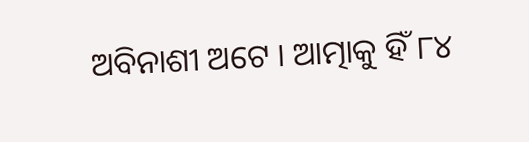ଅବିନାଶୀ ଅଟେ । ଆତ୍ମାକୁ ହିଁ ୮୪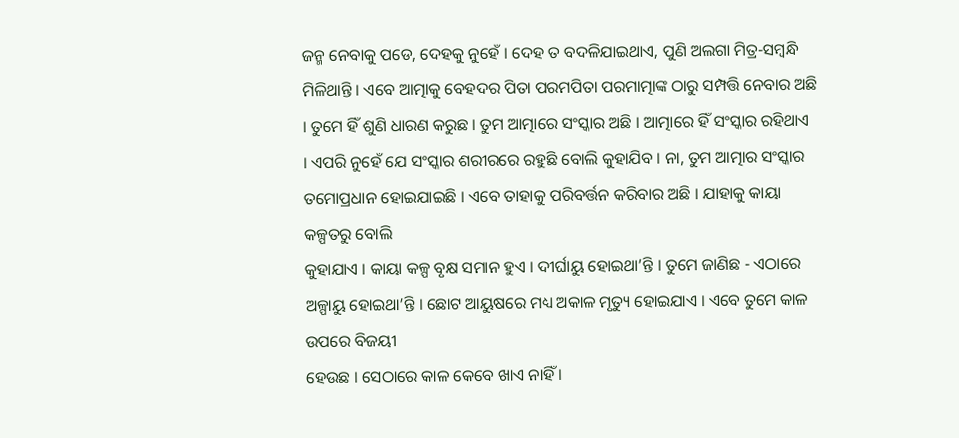ଜନ୍ମ ନେବାକୁ ପଡେ, ଦେହକୁ ନୁହେଁ । ଦେହ ତ ବଦଳିଯାଇଥାଏ, ପୁଣି ଅଲଗା ମିତ୍ର-ସମ୍ବନ୍ଧି
ମିଳିଥାନ୍ତି । ଏବେ ଆତ୍ମାକୁ ବେହଦର ପିତା ପରମପିତା ପରମାତ୍ମାଙ୍କ ଠାରୁ ସମ୍ପତ୍ତି ନେବାର ଅଛି
। ତୁମେ ହିଁ ଶୁଣି ଧାରଣ କରୁଛ । ତୁମ ଆତ୍ମାରେ ସଂସ୍କାର ଅଛି । ଆତ୍ମାରେ ହିଁ ସଂସ୍କାର ରହିଥାଏ
। ଏପରି ନୁହେଁ ଯେ ସଂସ୍କାର ଶରୀରରେ ରହୁଛି ବୋଲି କୁହାଯିବ । ନା, ତୁମ ଆତ୍ମାର ସଂସ୍କାର
ତମୋପ୍ରଧାନ ହୋଇଯାଇଛି । ଏବେ ତାହାକୁ ପରିବର୍ତ୍ତନ କରିବାର ଅଛି । ଯାହାକୁ କାୟା କଳ୍ପତରୁ ବୋଲି
କୁହାଯାଏ । କାୟା କଳ୍ପ ବୃକ୍ଷ ସମାନ ହୁଏ । ଦୀର୍ଘାୟୁ ହୋଇଥା’ନ୍ତି । ତୁମେ ଜାଣିଛ - ଏଠାରେ
ଅଳ୍ପାୟୁ ହୋଇଥା’ନ୍ତି । ଛୋଟ ଆୟୁଷରେ ମଧ୍ୟ ଅକାଳ ମୃତ୍ୟୁ ହୋଇଯାଏ । ଏବେ ତୁମେ କାଳ ଉପରେ ବିଜୟୀ
ହେଉଛ । ସେଠାରେ କାଳ କେବେ ଖାଏ ନାହିଁ ।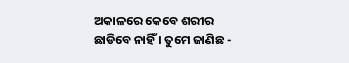ଅକାଳରେ କେବେ ଶରୀର ଛାଡିବେ ନାହିଁ । ତୁମେ ଜାଣିଛ -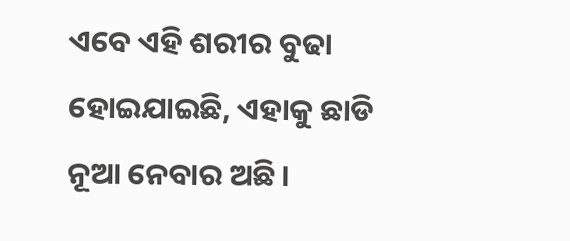ଏବେ ଏହି ଶରୀର ବୁଢା ହୋଇଯାଇଛି, ଏହାକୁ ଛାଡି ନୂଆ ନେବାର ଅଛି ।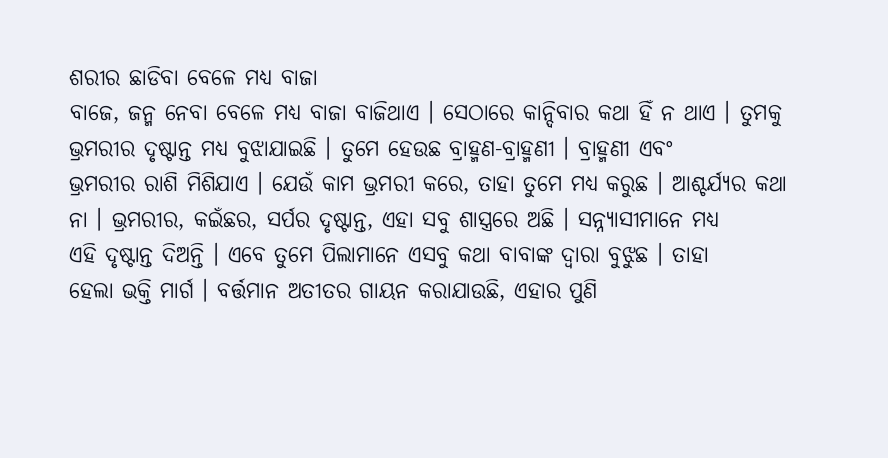ଶରୀର ଛାଡିବା ବେଳେ ମଧ୍ୟ ବାଜା
ବାଜେ, ଜନ୍ମ ନେବା ବେଳେ ମଧ୍ୟ ବାଜା ବାଜିଥାଏ । ସେଠାରେ କାନ୍ଦିବାର କଥା ହିଁ ନ ଥାଏ । ତୁମକୁ
ଭ୍ରମରୀର ଦୃଷ୍ଟାନ୍ତ ମଧ୍ୟ ବୁଝାଯାଇଛି । ତୁମେ ହେଉଛ ବ୍ରାହ୍ମଣ-ବ୍ରାହ୍ମଣୀ । ବ୍ରାହ୍ମଣୀ ଏବଂ
ଭ୍ରମରୀର ରାଶି ମିଶିଯାଏ । ଯେଉଁ କାମ ଭ୍ରମରୀ କରେ, ତାହା ତୁମେ ମଧ୍ୟ କରୁଛ । ଆଶ୍ଚର୍ଯ୍ୟର କଥା
ନା । ଭ୍ରମରୀର, କଇଁଛର, ସର୍ପର ଦୃଷ୍ଟାନ୍ତ, ଏହା ସବୁ ଶାସ୍ତ୍ରରେ ଅଛି । ସନ୍ନ୍ୟାସୀମାନେ ମଧ୍ୟ
ଏହି ଦୃଷ୍ଟାନ୍ତ ଦିଅନ୍ତି । ଏବେ ତୁମେ ପିଲାମାନେ ଏସବୁ କଥା ବାବାଙ୍କ ଦ୍ୱାରା ବୁଝୁଛ । ତାହା
ହେଲା ଭକ୍ତି ମାର୍ଗ । ବର୍ତ୍ତମାନ ଅତୀତର ଗାୟନ କରାଯାଉଛି, ଏହାର ପୁଣି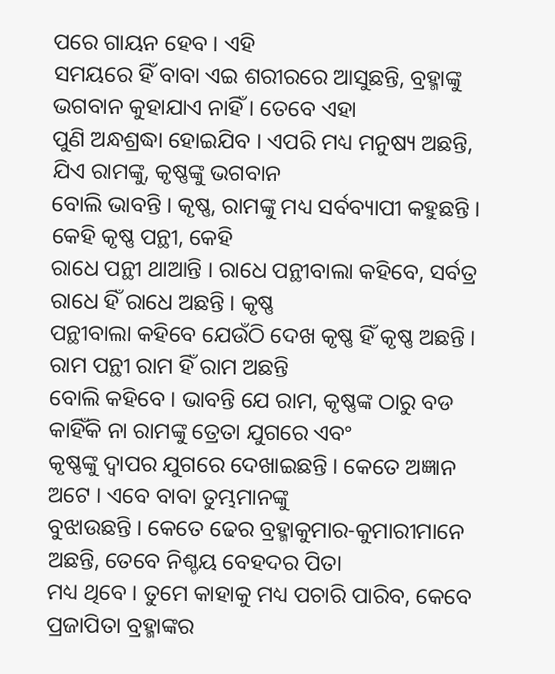ପରେ ଗାୟନ ହେବ । ଏହି
ସମୟରେ ହିଁ ବାବା ଏଇ ଶରୀରରେ ଆସୁଛନ୍ତି, ବ୍ରହ୍ମାଙ୍କୁ ଭଗବାନ କୁହାଯାଏ ନାହିଁ । ତେବେ ଏହା
ପୁଣି ଅନ୍ଧଶ୍ରଦ୍ଧା ହୋଇଯିବ । ଏପରି ମଧ୍ୟ ମନୁଷ୍ୟ ଅଛନ୍ତି, ଯିଏ ରାମଙ୍କୁ, କୃଷ୍ଣଙ୍କୁ ଭଗବାନ
ବୋଲି ଭାବନ୍ତି । କୃଷ୍ଣ, ରାମଙ୍କୁ ମଧ୍ୟ ସର୍ବବ୍ୟାପୀ କହୁଛନ୍ତି । କେହି କୃଷ୍ଣ ପନ୍ଥୀ, କେହି
ରାଧେ ପନ୍ଥୀ ଥାଆନ୍ତି । ରାଧେ ପନ୍ଥୀବାଲା କହିବେ, ସର୍ବତ୍ର ରାଧେ ହିଁ ରାଧେ ଅଛନ୍ତି । କୃଷ୍ଣ
ପନ୍ଥୀବାଲା କହିବେ ଯେଉଁଠି ଦେଖ କୃଷ୍ଣ ହିଁ କୃଷ୍ଣ ଅଛନ୍ତି । ରାମ ପନ୍ଥୀ ରାମ ହିଁ ରାମ ଅଛନ୍ତି
ବୋଲି କହିବେ । ଭାବନ୍ତି ଯେ ରାମ, କୃଷ୍ଣଙ୍କ ଠାରୁ ବଡ କାହିଁକି ନା ରାମଙ୍କୁ ତ୍ରେତା ଯୁଗରେ ଏବଂ
କୃଷ୍ଣଙ୍କୁ ଦ୍ୱାପର ଯୁଗରେ ଦେଖାଇଛନ୍ତି । କେତେ ଅଜ୍ଞାନ ଅଟେ । ଏବେ ବାବା ତୁମ୍ଭମାନଙ୍କୁ
ବୁଝାଉଛନ୍ତି । କେତେ ଢେର ବ୍ରହ୍ମାକୁମାର-କୁମାରୀମାନେ ଅଛନ୍ତି, ତେବେ ନିଶ୍ଚୟ ବେହଦର ପିତା
ମଧ୍ୟ ଥିବେ । ତୁମେ କାହାକୁ ମଧ୍ୟ ପଚାରି ପାରିବ, କେବେ ପ୍ରଜାପିତା ବ୍ରହ୍ମାଙ୍କର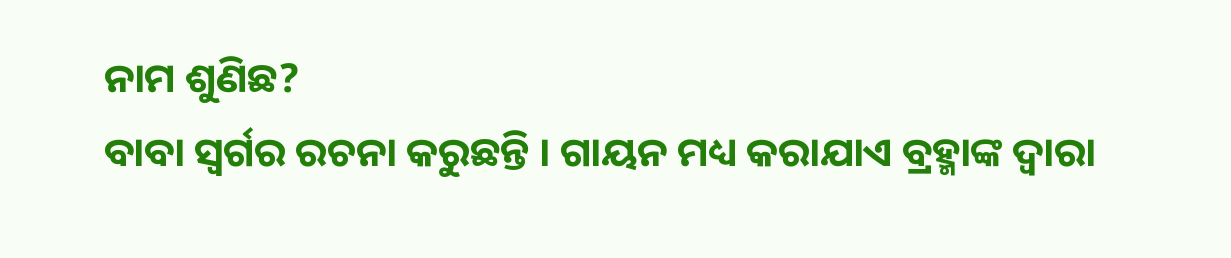ନାମ ଶୁଣିଛ?
ବାବା ସ୍ୱର୍ଗର ରଚନା କରୁଛନ୍ତି । ଗାୟନ ମଧ୍ୟ କରାଯାଏ ବ୍ରହ୍ମାଙ୍କ ଦ୍ୱାରା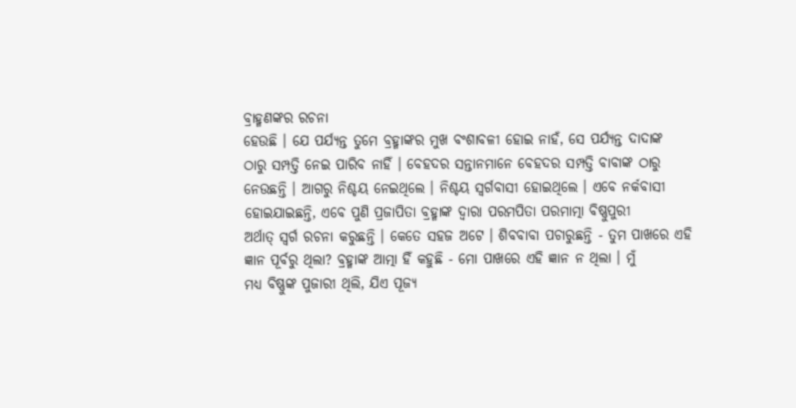ବ୍ରାହ୍ମଣଙ୍କର ରଚନା
ହେଉଛି । ଯେ ପର୍ଯ୍ୟନ୍ତ ତୁମେ ବ୍ରହ୍ମାଙ୍କର ମୁଖ ବଂଶାବଳୀ ହୋଇ ନାହଁ, ସେ ପର୍ଯ୍ୟନ୍ତ ଦାଦାଙ୍କ
ଠାରୁ ସମ୍ପତ୍ତି ନେଇ ପାରିବ ନାହିଁ । ବେହଦର ସନ୍ତାନମାନେ ବେହଦର ସମ୍ପତ୍ତି ବାବାଙ୍କ ଠାରୁ
ନେଉଛନ୍ତି । ଆଗରୁ ନିଶ୍ଚୟ ନେଇଥିଲେ । ନିଶ୍ଚୟ ସ୍ୱର୍ଗବାସୀ ହୋଇଥିଲେ । ଏବେ ନର୍କବାସୀ
ହୋଇଯାଇଛନ୍ତି, ଏବେ ପୁଣି ପ୍ରଜାପିତା ବ୍ରହ୍ମାଙ୍କ ଦ୍ୱାରା ପରମପିତା ପରମାତ୍ମା ବିଷ୍ଣୁପୁରୀ
ଅର୍ଥାତ୍ ସ୍ୱର୍ଗ ରଚନା କରୁଛନ୍ତି । କେତେ ସହଜ ଅଟେ । ଶିବବାବା ପଚାରୁଛନ୍ତି - ତୁମ ପାଖରେ ଏହି
ଜ୍ଞାନ ପୂର୍ବରୁ ଥିଲା? ବ୍ରହ୍ମାଙ୍କ ଆତ୍ମା ହିଁ କହୁଛି - ମୋ ପାଖରେ ଏହି ଜ୍ଞାନ ନ ଥିଲା । ମୁଁ
ମଧ୍ୟ ବିଷ୍ଣୁଙ୍କ ପୁଜାରୀ ଥିଲି, ଯିଏ ପୂଜ୍ୟ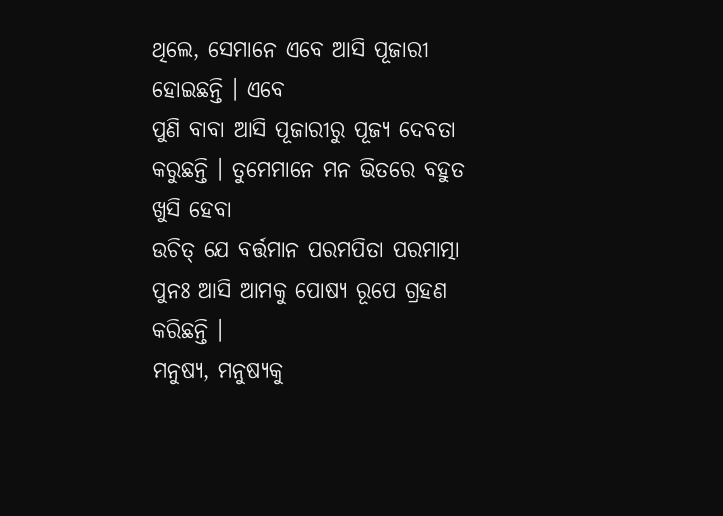ଥିଲେ, ସେମାନେ ଏବେ ଆସି ପୂଜାରୀ ହୋଇଛନ୍ତି । ଏବେ
ପୁଣି ବାବା ଆସି ପୂଜାରୀରୁ ପୂଜ୍ୟ ଦେବତା କରୁଛନ୍ତି । ତୁମେମାନେ ମନ ଭିତରେ ବହୁତ ଖୁସି ହେବା
ଉଚିତ୍ ଯେ ବର୍ତ୍ତମାନ ପରମପିତା ପରମାତ୍ମା ପୁନଃ ଆସି ଆମକୁ ପୋଷ୍ୟ ରୂପେ ଗ୍ରହଣ କରିଛନ୍ତି ।
ମନୁଷ୍ୟ, ମନୁଷ୍ୟକୁ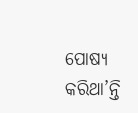ପୋଷ୍ୟ କରିଥା’ନ୍ତି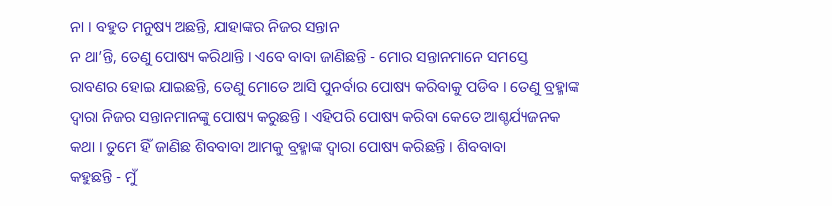ନା । ବହୁତ ମନୁଷ୍ୟ ଅଛନ୍ତି, ଯାହାଙ୍କର ନିଜର ସନ୍ତାନ
ନ ଥା’ନ୍ତି, ତେଣୁ ପୋଷ୍ୟ କରିଥାନ୍ତି । ଏବେ ବାବା ଜାଣିଛନ୍ତି - ମୋର ସନ୍ତାନମାନେ ସମସ୍ତେ
ରାବଣର ହୋଇ ଯାଇଛନ୍ତି, ତେଣୁ ମୋତେ ଆସି ପୁନର୍ବାର ପୋଷ୍ୟ କରିବାକୁ ପଡିବ । ତେଣୁ ବ୍ରହ୍ମାଙ୍କ
ଦ୍ୱାରା ନିଜର ସନ୍ତାନମାନଙ୍କୁ ପୋଷ୍ୟ କରୁଛନ୍ତି । ଏହିପରି ପୋଷ୍ୟ କରିବା କେତେ ଆଶ୍ଚର୍ଯ୍ୟଜନକ
କଥା । ତୁମେ ହିଁ ଜାଣିଛ ଶିବବାବା ଆମକୁ ବ୍ରହ୍ମାଙ୍କ ଦ୍ୱାରା ପୋଷ୍ୟ କରିଛନ୍ତି । ଶିବବାବା
କହୁଛନ୍ତି - ମୁଁ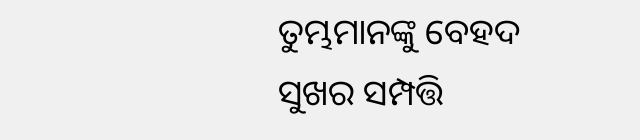ତୁମ୍ଭମାନଙ୍କୁ ବେହଦ ସୁଖର ସମ୍ପତ୍ତି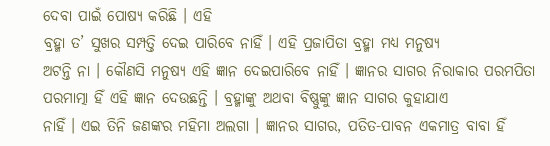ଦେବା ପାଇଁ ପୋଷ୍ୟ କରିଛି । ଏହି
ବ୍ରହ୍ମା ତ’ ସୁଖର ସମ୍ପତ୍ତି ଦେଇ ପାରିବେ ନାହିଁ । ଏହି ପ୍ରଜାପିତା ବ୍ରହ୍ମା ମଧ୍ୟ ମନୁଷ୍ୟ
ଅଟନ୍ତି ନା । କୌଣସି ମନୁଷ୍ୟ ଏହି ଜ୍ଞାନ ଦେଇପାରିବେ ନାହିଁ । ଜ୍ଞାନର ସାଗର ନିରାକାର ପରମପିତା
ପରମାତ୍ମା ହିଁ ଏହି ଜ୍ଞାନ ଦେଉଛନ୍ତି । ବ୍ରହ୍ମାଙ୍କୁ ଅଥବା ବିଷ୍ଣୁଙ୍କୁ ଜ୍ଞାନ ସାଗର କୁହାଯାଏ
ନାହିଁ । ଏଇ ତିନି ଜଣଙ୍କର ମହିମା ଅଲଗା । ଜ୍ଞାନର ସାଗର, ପତିତ-ପାବନ ଏକମାତ୍ର ବାବା ହିଁ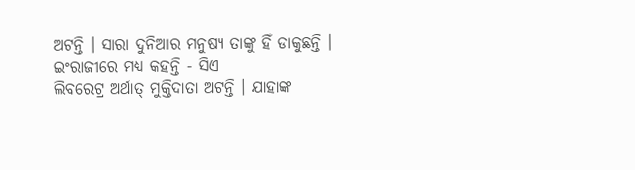ଅଟନ୍ତି । ସାରା ଦୁନିଆର ମନୁଷ୍ୟ ତାଙ୍କୁ ହିଁ ଡାକୁଛନ୍ତି । ଇଂରାଜୀରେ ମଧ୍ୟ କହନ୍ତି - ସିଏ
ଲିବରେଟ୍ର ଅର୍ଥାତ୍ ମୁକ୍ତିଦାତା ଅଟନ୍ତି । ଯାହାଙ୍କ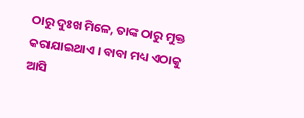ଠାରୁ ଦୁଃଖ ମିଳେ, ତାଙ୍କ ଠାରୁ ମୁକ୍ତ
କରାଯାଇଥାଏ । ବାବା ମଧ୍ୟ ଏଠାକୁ ଆସି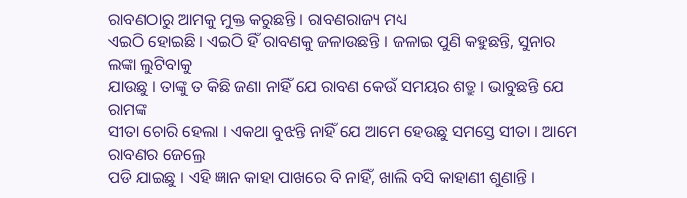ରାବଣଠାରୁ ଆମକୁ ମୁକ୍ତ କରୁଛନ୍ତି । ରାବଣରାଜ୍ୟ ମଧ୍ୟ
ଏଇଠି ହୋଇଛି । ଏଇଠି ହିଁ ରାବଣକୁ ଜଳାଉଛନ୍ତି । ଜଳାଇ ପୁଣି କହୁଛନ୍ତି, ସୁନାର ଲଙ୍କା ଲୁଟିବାକୁ
ଯାଉଛୁ । ତାଙ୍କୁ ତ କିଛି ଜଣା ନାହିଁ ଯେ ରାବଣ କେଉଁ ସମୟର ଶତ୍ରୁ । ଭାବୁଛନ୍ତି ଯେ ରାମଙ୍କ
ସୀତା ଚୋରି ହେଲା । ଏକଥା ବୁଝନ୍ତି ନାହିଁ ଯେ ଆମେ ହେଉଛୁ ସମସ୍ତେ ସୀତା । ଆମେ ରାବଣର ଜେଲ୍ରେ
ପଡି ଯାଇଛୁ । ଏହି ଜ୍ଞାନ କାହା ପାଖରେ ବି ନାହିଁ, ଖାଲି ବସି କାହାଣୀ ଶୁଣାନ୍ତି ।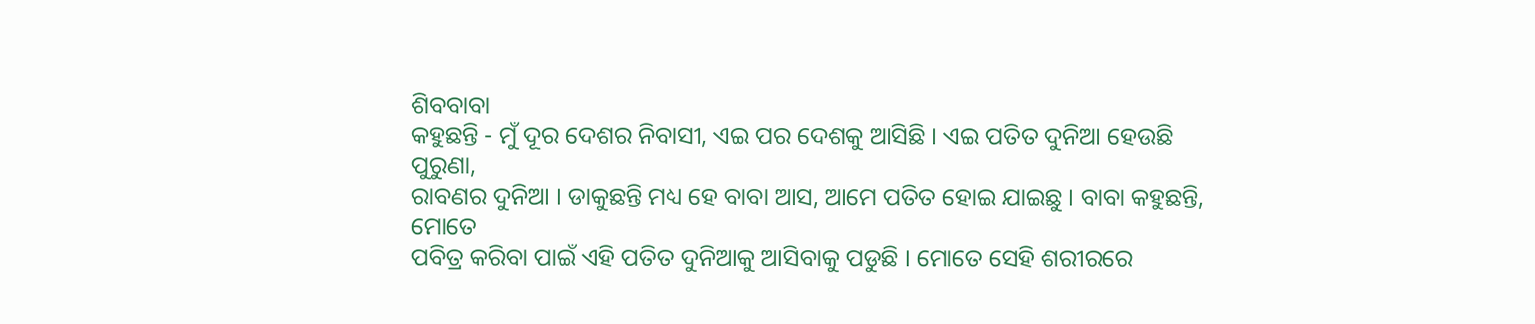ଶିବବାବା
କହୁଛନ୍ତି - ମୁଁ ଦୂର ଦେଶର ନିବାସୀ, ଏଇ ପର ଦେଶକୁ ଆସିଛି । ଏଇ ପତିତ ଦୁନିଆ ହେଉଛି ପୁରୁଣା,
ରାବଣର ଦୁନିଆ । ଡାକୁଛନ୍ତି ମଧ୍ୟ ହେ ବାବା ଆସ, ଆମେ ପତିତ ହୋଇ ଯାଇଛୁ । ବାବା କହୁଛନ୍ତି, ମୋତେ
ପବିତ୍ର କରିବା ପାଇଁ ଏହି ପତିତ ଦୁନିଆକୁ ଆସିବାକୁ ପଡୁଛି । ମୋତେ ସେହି ଶରୀରରେ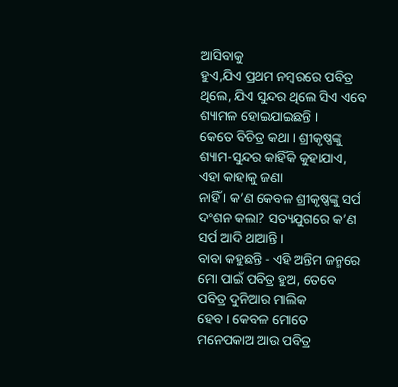ଆସିବାକୁ
ହୁଏ,ଯିଏ ପ୍ରଥମ ନମ୍ବରରେ ପବିତ୍ର ଥିଲେ, ଯିଏ ସୁନ୍ଦର ଥିଲେ ସିଏ ଏବେ ଶ୍ୟାମଳ ହୋଇଯାଇଛନ୍ତି ।
କେତେ ବିଚିତ୍ର କଥା । ଶ୍ରୀକୃଷ୍ଣଙ୍କୁ ଶ୍ୟାମ-ସୁନ୍ଦର କାହିଁକି କୁହାଯାଏ, ଏହା କାହାକୁ ଜଣା
ନାହିଁ । କ’ଣ କେବଳ ଶ୍ରୀକୃଷ୍ଣଙ୍କୁ ସର୍ପ ଦଂଶନ କଲା? ସତ୍ୟଯୁଗରେ କ’ଣ ସର୍ପ ଆଦି ଥାଆନ୍ତି ।
ବାବା କହୁଛନ୍ତି - ଏହି ଅନ୍ତିମ ଜନ୍ମରେ ମୋ ପାଇଁ ପବିତ୍ର ହୁଅ, ତେବେ ପବିତ୍ର ଦୁନିଆର ମାଲିକ
ହେବ । କେବଳ ମୋତେ ମନେପକାଅ ଆଉ ପବିତ୍ର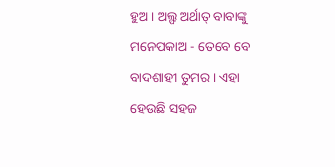ହୁଅ । ଅଲ୍ଫ ଅର୍ଥାତ୍ ବାବାଙ୍କୁ ମନେପକାଅ - ତେବେ ବେ
ବାଦଶାହୀ ତୁମର । ଏହା ହେଉଛି ସହଜ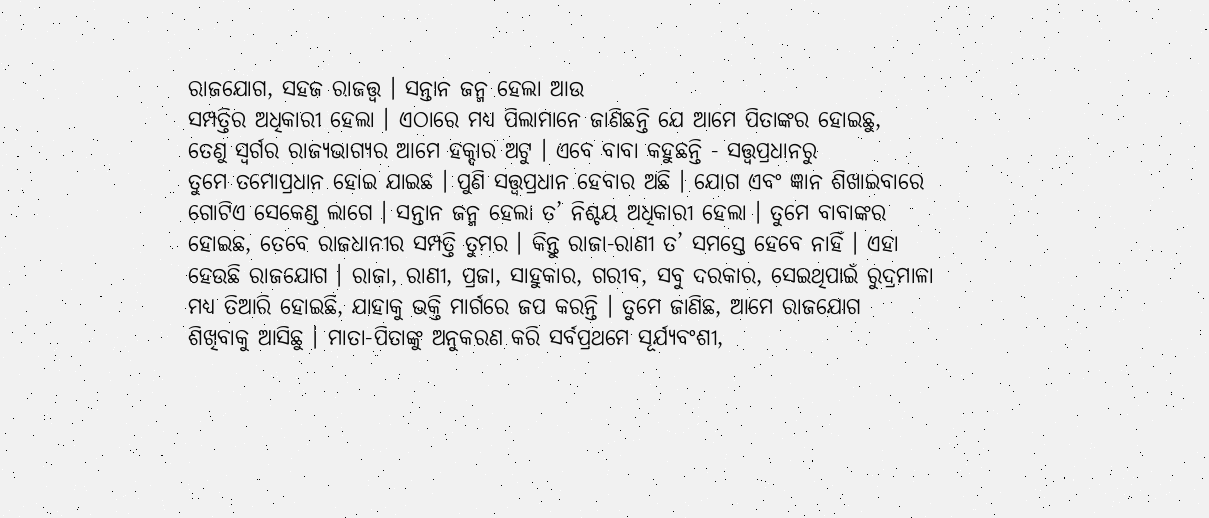ରାଜଯୋଗ, ସହଜ ରାଜତ୍ତ୍ୱ । ସନ୍ତାନ ଜନ୍ମ ହେଲା ଆଉ
ସମ୍ପତ୍ତିର ଅଧିକାରୀ ହେଲା । ଏଠାରେ ମଧ୍ୟ ପିଲାମାନେ ଜାଣିଛନ୍ତି ଯେ ଆମେ ପିତାଙ୍କର ହୋଇଛୁ,
ତେଣୁ ସ୍ୱର୍ଗର ରାଜ୍ୟଭାଗ୍ୟର ଆମେ ହକ୍ଦାର ଅଟୁ । ଏବେ ବାବା କହୁଛନ୍ତି - ସତ୍ତ୍ୱପ୍ରଧାନରୁ
ତୁମେ ତମୋପ୍ରଧାନ ହୋଇ ଯାଇଛ । ପୁଣି ସତ୍ତ୍ୱପ୍ରଧାନ ହେବାର ଅଛି । ଯୋଗ ଏବଂ ଜ୍ଞାନ ଶିଖାଇବାରେ
ଗୋଟିଏ ସେକେଣ୍ଡ ଲାଗେ । ସନ୍ତାନ ଜନ୍ମ ହେଲା ତ’ ନିଶ୍ଚୟ ଅଧିକାରୀ ହେଲା । ତୁମେ ବାବାଙ୍କର
ହୋଇଛ, ତେବେ ରାଜଧାନୀର ସମ୍ପତ୍ତି ତୁମର । କିନ୍ତୁ ରାଜା-ରାଣୀ ତ’ ସମସ୍ତେ ହେବେ ନାହିଁ । ଏହା
ହେଉଛି ରାଜଯୋଗ । ରାଜା, ରାଣୀ, ପ୍ରଜା, ସାହୁକାର, ଗରୀବ, ସବୁ ଦରକାର, ସେଇଥିପାଇଁ ରୁଦ୍ରମାଳା
ମଧ୍ୟ ତିଆରି ହୋଇଛି, ଯାହାକୁ ଭକ୍ତି ମାର୍ଗରେ ଜପ କରନ୍ତି । ତୁମେ ଜାଣିଛ, ଆମେ ରାଜଯୋଗ
ଶିଖିବାକୁ ଆସିଛୁ । ମାତା-ପିତାଙ୍କୁ ଅନୁକରଣ କରି ସର୍ବପ୍ରଥମେ ସୂର୍ଯ୍ୟବଂଶୀ,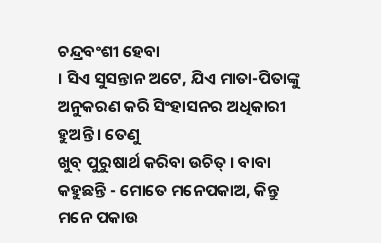ଚନ୍ଦ୍ରବଂଶୀ ହେବା
। ସିଏ ସୁସନ୍ତାନ ଅଟେ, ଯିଏ ମାତା-ପିତାଙ୍କୁ ଅନୁକରଣ କରି ସିଂହାସନର ଅଧିକାରୀ ହୁଅନ୍ତି । ତେଣୁ
ଖୁବ୍ ପୁରୁଷାର୍ଥ କରିବା ଉଚିତ୍ । ବାବା କହୁଛନ୍ତି - ମୋତେ ମନେପକାଅ, କିନ୍ତୁ ମନେ ପକାଉ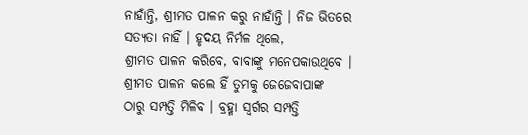ନାହାଁନ୍ତି, ଶ୍ରୀମତ ପାଳନ କରୁ ନାହାଁନ୍ତି । ନିଜ ଭିତରେ ସତ୍ୟତା ନାହିଁ । ହୃଦୟ ନିର୍ମଳ ଥିଲେ,
ଶ୍ରୀମତ ପାଳନ କରିବେ, ବାବାଙ୍କୁ ମନେପକାଉଥିବେ । ଶ୍ରୀମତ ପାଳନ କଲେ ହିଁ ତୁମକୁ ଜେଜେବାପାଙ୍କ
ଠାରୁ ସମ୍ପତ୍ତି ମିଳିବ । ବ୍ରହ୍ମା ସ୍ୱର୍ଗର ସମ୍ପତ୍ତି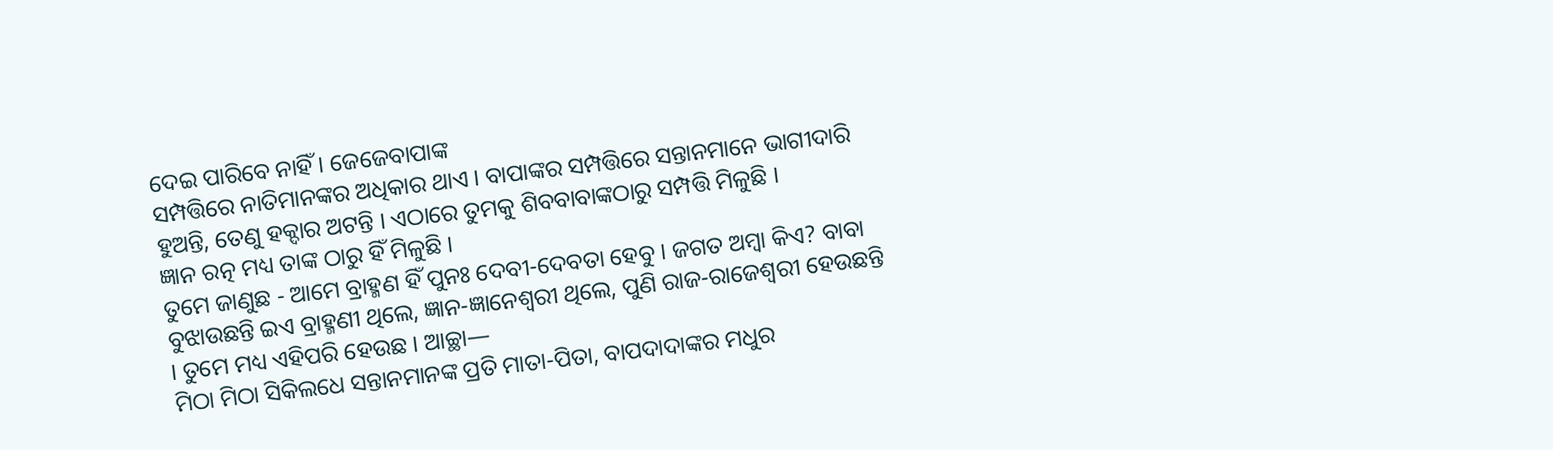ଦେଇ ପାରିବେ ନାହିଁ । ଜେଜେବାପାଙ୍କ
ସମ୍ପତ୍ତିରେ ନାତିମାନଙ୍କର ଅଧିକାର ଥାଏ । ବାପାଙ୍କର ସମ୍ପତ୍ତିରେ ସନ୍ତାନମାନେ ଭାଗୀଦାରି
ହୁଅନ୍ତି, ତେଣୁ ହକ୍ଦାର ଅଟନ୍ତି । ଏଠାରେ ତୁମକୁ ଶିବବାବାଙ୍କଠାରୁ ସମ୍ପତ୍ତି ମିଳୁଛି ।
ଜ୍ଞାନ ରତ୍ନ ମଧ୍ୟ ତାଙ୍କ ଠାରୁ ହିଁ ମିଳୁଛି ।
ତୁମେ ଜାଣୁଛ - ଆମେ ବ୍ରାହ୍ମଣ ହିଁ ପୁନଃ ଦେବୀ-ଦେବତା ହେବୁ । ଜଗତ ଅମ୍ବା କିଏ? ବାବା
ବୁଝାଉଛନ୍ତି ଇଏ ବ୍ରାହ୍ମଣୀ ଥିଲେ, ଜ୍ଞାନ-ଜ୍ଞାନେଶ୍ୱରୀ ଥିଲେ, ପୁଣି ରାଜ-ରାଜେଶ୍ୱରୀ ହେଉଛନ୍ତି
। ତୁମେ ମଧ୍ୟ ଏହିପରି ହେଉଛ । ଆଚ୍ଛା—
ମିଠା ମିଠା ସିକିଲଧେ ସନ୍ତାନମାନଙ୍କ ପ୍ରତି ମାତା-ପିତା, ବାପଦାଦାଙ୍କର ମଧୁର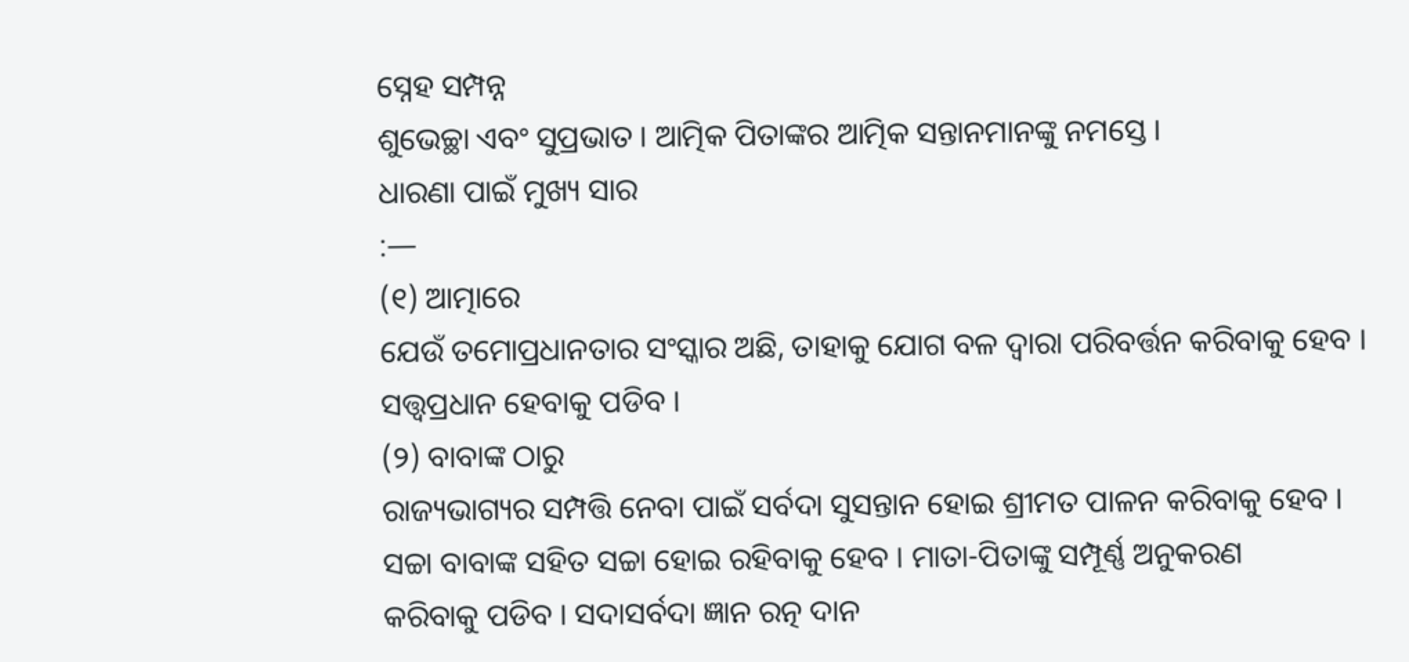ସ୍ନେହ ସମ୍ପନ୍ନ
ଶୁଭେଚ୍ଛା ଏବଂ ସୁପ୍ରଭାତ । ଆତ୍ମିକ ପିତାଙ୍କର ଆତ୍ମିକ ସନ୍ତାନମାନଙ୍କୁ ନମସ୍ତେ ।
ଧାରଣା ପାଇଁ ମୁଖ୍ୟ ସାର
:—
(୧) ଆତ୍ମାରେ
ଯେଉଁ ତମୋପ୍ରଧାନତାର ସଂସ୍କାର ଅଛି, ତାହାକୁ ଯୋଗ ବଳ ଦ୍ୱାରା ପରିବର୍ତ୍ତନ କରିବାକୁ ହେବ ।
ସତ୍ତ୍ୱପ୍ରଧାନ ହେବାକୁ ପଡିବ ।
(୨) ବାବାଙ୍କ ଠାରୁ
ରାଜ୍ୟଭାଗ୍ୟର ସମ୍ପତ୍ତି ନେବା ପାଇଁ ସର୍ବଦା ସୁସନ୍ତାନ ହୋଇ ଶ୍ରୀମତ ପାଳନ କରିବାକୁ ହେବ ।
ସଚ୍ଚା ବାବାଙ୍କ ସହିତ ସଚ୍ଚା ହୋଇ ରହିବାକୁ ହେବ । ମାତା-ପିତାଙ୍କୁ ସମ୍ପୂର୍ଣ୍ଣ ଅନୁକରଣ
କରିବାକୁ ପଡିବ । ସଦାସର୍ବଦା ଜ୍ଞାନ ରତ୍ନ ଦାନ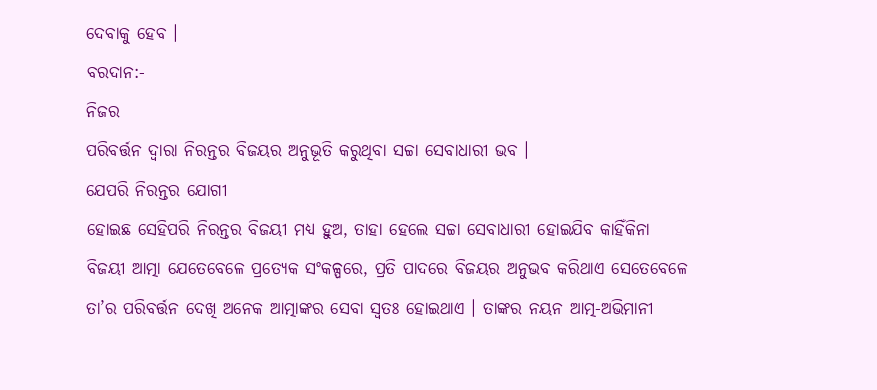ଦେବାକୁ ହେବ ।
ବରଦାନ:-
ନିଜର
ପରିବର୍ତ୍ତନ ଦ୍ୱାରା ନିରନ୍ତର ବିଜୟର ଅନୁଭୂତି କରୁଥିବା ସଚ୍ଚା ସେବାଧାରୀ ଭବ ।
ଯେପରି ନିରନ୍ତର ଯୋଗୀ
ହୋଇଛ ସେହିପରି ନିରନ୍ତର ବିଜୟୀ ମଧ୍ୟ ହୁଅ, ତାହା ହେଲେ ସଚ୍ଚା ସେବାଧାରୀ ହୋଇଯିବ କାହିଁକିନା
ବିଜୟୀ ଆତ୍ମା ଯେତେବେଳେ ପ୍ରତ୍ୟେକ ସଂକଳ୍ପରେ, ପ୍ରତି ପାଦରେ ବିଜୟର ଅନୁଭବ କରିଥାଏ ସେତେବେଳେ
ତା’ର ପରିବର୍ତ୍ତନ ଦେଖି ଅନେକ ଆତ୍ମାଙ୍କର ସେବା ସ୍ୱତଃ ହୋଇଥାଏ । ତାଙ୍କର ନୟନ ଆତ୍ମ-ଅଭିମାନୀ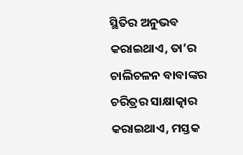ସ୍ଥିତିର ଅନୁଭବ କରାଇଥାଏ, ତା’ର ଚାଲିଚଳନ ବାବାଙ୍କର ଚରିତ୍ରର ସାକ୍ଷାତ୍କାର କରାଇଥାଏ, ମସ୍ତକ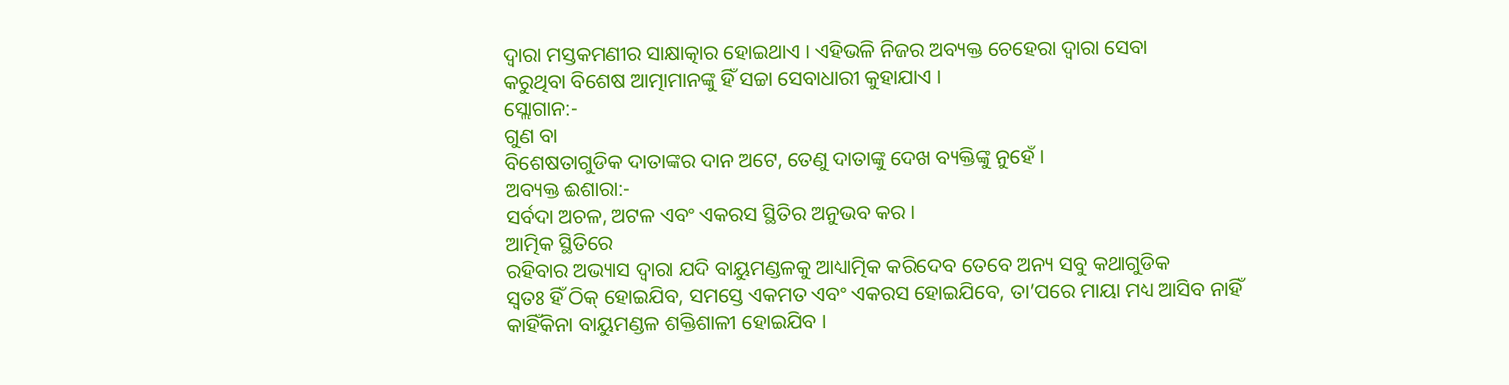ଦ୍ୱାରା ମସ୍ତକମଣୀର ସାକ୍ଷାତ୍କାର ହୋଇଥାଏ । ଏହିଭଳି ନିଜର ଅବ୍ୟକ୍ତ ଚେହେରା ଦ୍ୱାରା ସେବା
କରୁଥିବା ବିଶେଷ ଆତ୍ମାମାନଙ୍କୁ ହିଁ ସଚ୍ଚା ସେବାଧାରୀ କୁହାଯାଏ ।
ସ୍ଲୋଗାନ:-
ଗୁଣ ବା
ବିଶେଷତାଗୁଡିକ ଦାତାଙ୍କର ଦାନ ଅଟେ, ତେଣୁ ଦାତାଙ୍କୁ ଦେଖ ବ୍ୟକ୍ତିଙ୍କୁ ନୁହେଁ ।
ଅବ୍ୟକ୍ତ ଈଶାରା:-
ସର୍ବଦା ଅଚଳ, ଅଟଳ ଏବଂ ଏକରସ ସ୍ଥିତିର ଅନୁଭବ କର ।
ଆତ୍ମିକ ସ୍ଥିତିରେ
ରହିବାର ଅଭ୍ୟାସ ଦ୍ୱାରା ଯଦି ବାୟୁମଣ୍ଡଳକୁ ଆଧ୍ୟାତ୍ମିକ କରିଦେବ ତେବେ ଅନ୍ୟ ସବୁ କଥାଗୁଡିକ
ସ୍ୱତଃ ହିଁ ଠିକ୍ ହୋଇଯିବ, ସମସ୍ତେ ଏକମତ ଏବଂ ଏକରସ ହୋଇଯିବେ, ତା’ପରେ ମାୟା ମଧ୍ୟ ଆସିବ ନାହିଁ
କାହିଁକିନା ବାୟୁମଣ୍ଡଳ ଶକ୍ତିଶାଳୀ ହୋଇଯିବ ।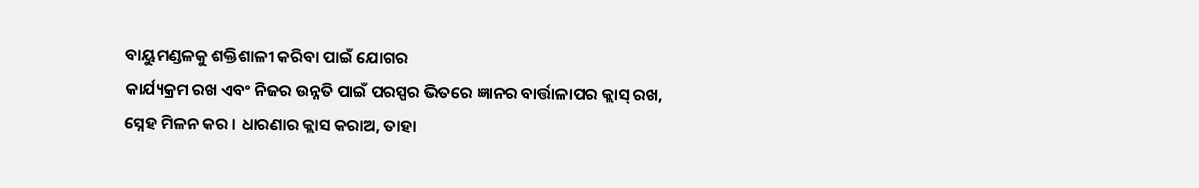ବାୟୁମଣ୍ଡଳକୁ ଶକ୍ତିଶାଳୀ କରିବା ପାଇଁ ଯୋଗର
କାର୍ଯ୍ୟକ୍ରମ ରଖ ଏବଂ ନିଜର ଉନ୍ନତି ପାଇଁ ପରସ୍ପର ଭିତରେ ଜ୍ଞାନର ବାର୍ତ୍ତାଳାପର କ୍ଲାସ୍ ରଖ,
ସ୍ନେହ ମିଳନ କର । ଧାରଣାର କ୍ଲାସ କରାଅ, ତାହା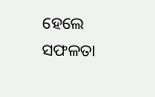ହେଲେ ସଫଳତା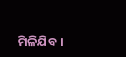ମିଳିଯିବ ।